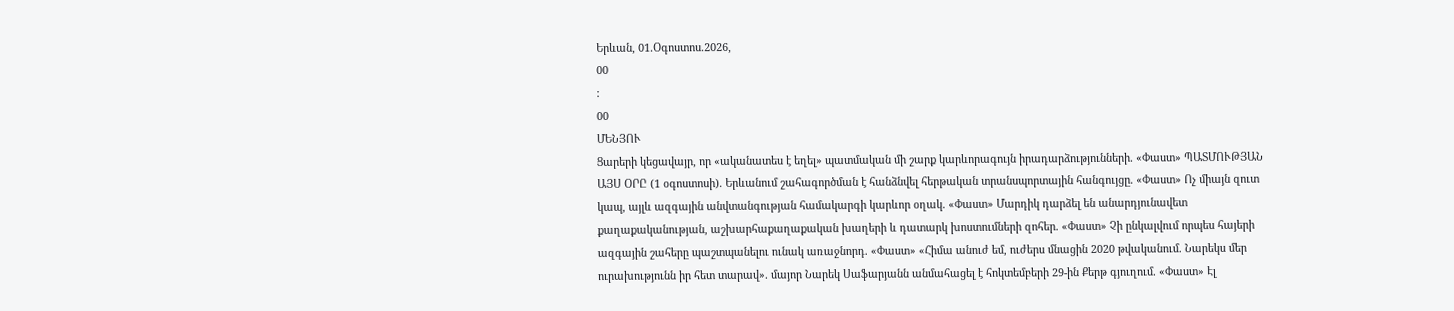Երևան, 01.Օգոստոս.2026,
00
:
00
ՄԵՆՅՈՒ
Ցարերի կեցավայր, որ «ականատես է եղել» պատմական մի շարք կարևորագույն իրադարձությունների. «Փաստ» ՊԱՏՄՈՒԹՅԱՆ ԱՅՍ ՕՐԸ (1 օգոստոսի). Երևանում շահագործման է հանձնվել հերթական տրանսպորտային հանգույցը. «Փաստ» Ոչ միայն զուտ կապ, այլև ազգային անվտանգության համակարգի կարևոր օղակ. «Փաստ» Մարդիկ դարձել են անարդյունավետ քաղաքականության, աշխարհաքաղաքական խաղերի և դատարկ խոստումների զոհեր. «Փաստ» Չի ընկալվում որպես հայերի ազգային շահերը պաշտպանելու ունակ առաջնորդ. «Փաստ» «Հիմա անուժ եմ, ուժերս մնացին 2020 թվականում. Նարեկս մեր ուրախությունն իր հետ տարավ». մայոր Նարեկ Սաֆարյանն անմահացել է հոկտեմբերի 29-ին Քերթ գյուղում. «Փաստ» Էլ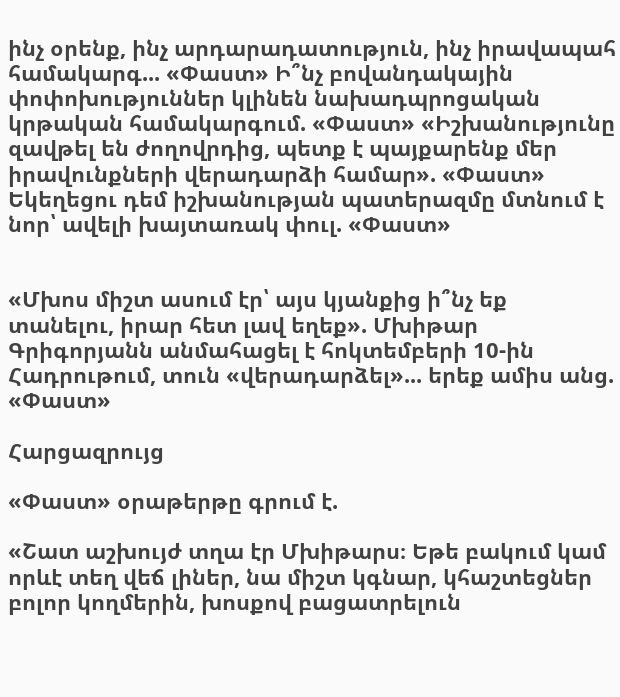ինչ օրենք, ինչ արդարադատություն, ինչ իրավապահ համակարգ... «Փաստ» Ի՞նչ բովանդակային փոփոխություններ կլինեն նախադպրոցական կրթական համակարգում. «Փաստ» «Իշխանությունը զավթել են ժողովրդից, պետք է պայքարենք մեր իրավունքների վերադարձի համար». «Փաստ» Եկեղեցու դեմ իշխանության պատերազմը մտնում է նոր՝ ավելի խայտառակ փուլ. «Փաստ»


«Մխոս միշտ ասում էր՝ այս կյանքից ի՞նչ եք տանելու, իրար հետ լավ եղեք». Մխիթար Գրիգորյանն անմահացել է հոկտեմբերի 10-ին Հադրութում, տուն «վերադարձել»... երեք ամիս անց. «Փաստ»

Հարցազրույց

«Փաստ» օրաթերթը գրում է.

«Շատ աշխույժ տղա էր Մխիթարս։ Եթե բակում կամ որևէ տեղ վեճ լիներ, նա միշտ կգնար, կհաշտեցներ բոլոր կողմերին, խոսքով բացատրելուն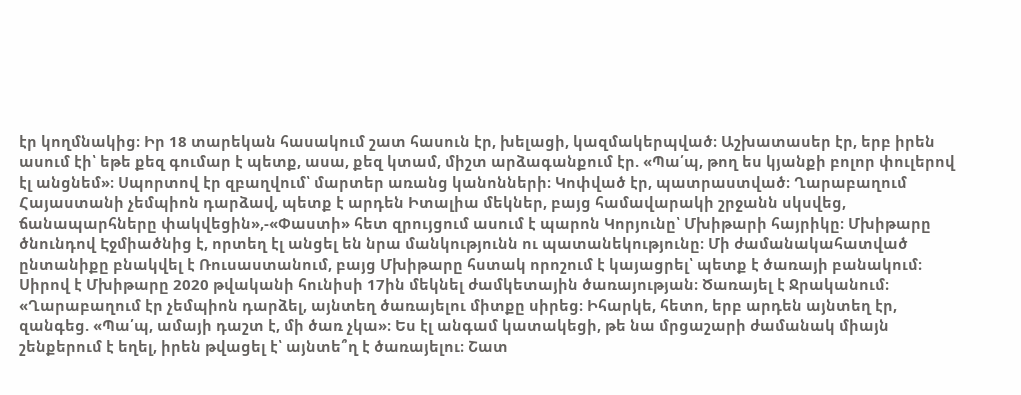էր կողմնակից։ Իր 18 տարեկան հասակում շատ հասուն էր, խելացի, կազմակերպված։ Աշխատասեր էր, երբ իրեն ասում էի՝ եթե քեզ գումար է պետք, ասա, քեզ կտամ, միշտ արձագանքում էր. «Պա՛պ, թող ես կյանքի բոլոր փուլերով էլ անցնեմ»։ Սպորտով էր զբաղվում՝ մարտեր առանց կանոնների։ Կոփված էր, պատրաստված։ Ղարաբաղում Հայաստանի չեմպիոն դարձավ, պետք է արդեն Իտալիա մեկներ, բայց համավարակի շրջանն սկսվեց, ճանապարհները փակվեցին»,-«Փաստի» հետ զրույցում ասում է պարոն Կորյունը՝ Մխիթարի հայրիկը։ Մխիթարը ծնունդով Էջմիածնից է, որտեղ էլ անցել են նրա մանկությունն ու պատանեկությունը։ Մի ժամանակահատված ընտանիքը բնակվել է Ռուսաստանում, բայց Մխիթարը հստակ որոշում է կայացրել՝ պետք է ծառայի բանակում։ Սիրով է Մխիթարը 2020 թվականի հունիսի 17ին մեկնել ժամկետային ծառայության։ Ծառայել է Ջրականում։ «Ղարաբաղում էր չեմպիոն դարձել, այնտեղ ծառայելու միտքը սիրեց։ Իհարկե, հետո, երբ արդեն այնտեղ էր, զանգեց. «Պա՛պ, ամայի դաշտ է, մի ծառ չկա»։ Ես էլ անգամ կատակեցի, թե նա մրցաշարի ժամանակ միայն շենքերում է եղել, իրեն թվացել է՝ այնտե՞ղ է ծառայելու։ Շատ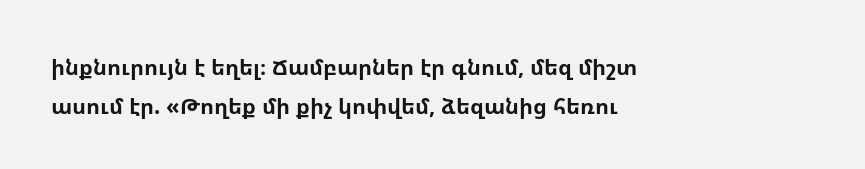ինքնուրույն է եղել։ Ճամբարներ էր գնում, մեզ միշտ ասում էր. «Թողեք մի քիչ կոփվեմ, ձեզանից հեռու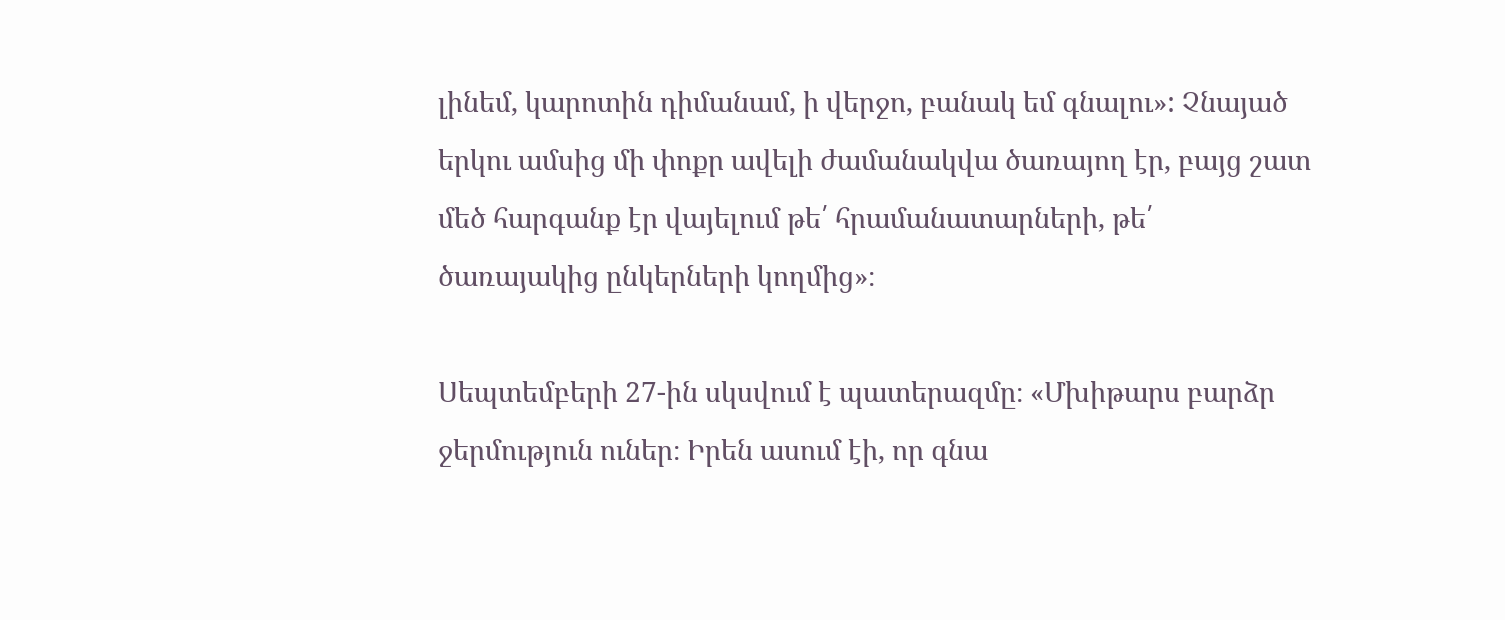լինեմ, կարոտին դիմանամ, ի վերջո, բանակ եմ գնալու»: Չնայած երկու ամսից մի փոքր ավելի ժամանակվա ծառայող էր, բայց շատ մեծ հարգանք էր վայելում թե՛ հրամանատարների, թե՛ ծառայակից ընկերների կողմից»։

Սեպտեմբերի 27-ին սկսվում է պատերազմը։ «Մխիթարս բարձր ջերմություն ուներ։ Իրեն ասում էի, որ գնա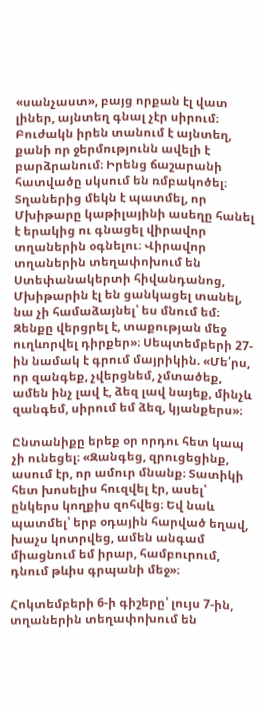«սանչաստ», բայց որքան էլ վատ լիներ, այնտեղ գնալ չէր սիրում։ Բուժակն իրեն տանում է այնտեղ, քանի որ ջերմությունն ավելի է բարձրանում։ Իրենց ճաշարանի հատվածը սկսում են ռմբակոծել։ Տղաներից մեկն է պատմել, որ Մխիթարը կաթիլայինի ասեղը հանել է երակից ու գնացել վիրավոր տղաներին օգնելու։ Վիրավոր տղաներին տեղափոխում են Ստեփանակերտի հիվանդանոց, Մխիթարին էլ են ցանկացել տանել, նա չի համաձայնել՝ ես մնում եմ։ Զենքը վերցրել է, տաքության մեջ ուղևորվել դիրքեր»։ Սեպտեմբերի 27-ին նամակ է գրում մայրիկին. «Մե՛րս, որ զանգեք, չվերցնեմ, չմտածեք, ամեն ինչ լավ է, ձեզ լավ նայեք, մինչև զանգեմ, սիրում եմ ձեզ, կյանքերս»։

Ընտանիքը երեք օր որդու հետ կապ չի ունեցել։ «Զանգեց, զրուցեցինք, ասում էր, որ ամուր մնանք։ Տատիկի հետ խոսելիս հուզվել էր, ասել՝ ընկերս կողքիս զոհվեց։ Եվ նաև պատմել՝ երբ օդային հարված եղավ, խաչս կոտրվեց, ամեն անգամ միացնում եմ իրար, համբուրում, դնում թևիս գրպանի մեջ»։

Հոկտեմբերի 6-ի գիշերը՝ լույս 7-ին, տղաներին տեղափոխում են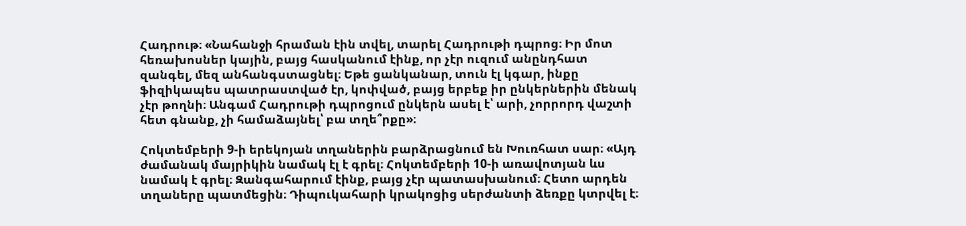Հադրութ։ «Նահանջի հրաման էին տվել, տարել Հադրութի դպրոց։ Իր մոտ հեռախոսներ կային, բայց հասկանում էինք, որ չէր ուզում անընդհատ զանգել, մեզ անհանգստացնել։ Եթե ցանկանար, տուն էլ կգար, ինքը ֆիզիկապես պատրաստված էր, կոփված, բայց երբեք իր ընկերներին մենակ չէր թողնի։ Անգամ Հադրութի դպրոցում ընկերն ասել է՝ արի, չորրորդ վաշտի հետ գնանք, չի համաձայնել՝ բա տղե՞րքը»։

Հոկտեմբերի 9-ի երեկոյան տղաներին բարձրացնում են Խուռհատ սար։ «Այդ ժամանակ մայրիկին նամակ էլ է գրել։ Հոկտեմբերի 10-ի առավոտյան ևս նամակ է գրել։ Զանգահարում էինք, բայց չէր պատասխանում։ Հետո արդեն տղաները պատմեցին։ Դիպուկահարի կրակոցից սերժանտի ձեռքը կտրվել է։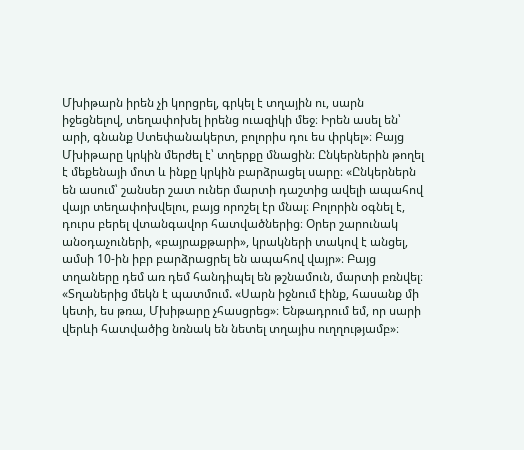Մխիթարն իրեն չի կորցրել, գրկել է տղային ու, սարն իջեցնելով, տեղափոխել իրենց ուազիկի մեջ։ Իրեն ասել են՝ արի, գնանք Ստեփանակերտ, բոլորիս դու ես փրկել»։ Բայց Մխիթարը կրկին մերժել է՝ տղերքը մնացին։ Ընկերներին թողել է մեքենայի մոտ և ինքը կրկին բարձրացել սարը։ «Ընկերներն են ասում՝ շանսեր շատ ուներ մարտի դաշտից ավելի ապահով վայր տեղափոխվելու, բայց որոշել էր մնալ։ Բոլորին օգնել է, դուրս բերել վտանգավոր հատվածներից։ Օրեր շարունակ անօդաչուների, «բայրաքթարի», կրակների տակով է անցել, ամսի 10-ին իբր բարձրացրել են ապահով վայր»։ Բայց տղաները դեմ առ դեմ հանդիպել են թշնամուն, մարտի բռնվել։ «Տղաներից մեկն է պատմում. «Սարն իջնում էինք, հասանք մի կետի, ես թռա, Մխիթարը չհասցրեց»։ Ենթադրում եմ, որ սարի վերևի հատվածից նռնակ են նետել տղայիս ուղղությամբ»։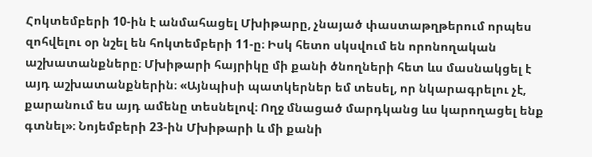Հոկտեմբերի 10-ին է անմահացել Մխիթարը, չնայած փաստաթղթերում որպես զոհվելու օր նշել են հոկտեմբերի 11-ը։ Իսկ հետո սկսվում են որոնողական աշխատանքները։ Մխիթարի հայրիկը մի քանի ծնողների հետ ևս մասնակցել է այդ աշխատանքներին։ «Այնպիսի պատկերներ եմ տեսել, որ նկարագրելու չէ, քարանում ես այդ ամենը տեսնելով։ Ողջ մնացած մարդկանց ևս կարողացել ենք գտնել»։ Նոյեմբերի 23-ին Մխիթարի և մի քանի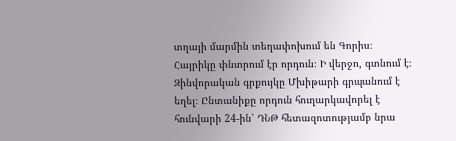տղայի մարմին տեղափոխում են Գորիս։ Հայրիկը փնտրում էր որդուն։ Ի վերջո, գտնում է։ Զինվորական գրքույկը Մխիթարի գրպանում է եղել։ Ընտանիքը որդուն հուղարկավորել է հունվարի 24-ին՝ ԴՆԹ հետազոտությամբ նրա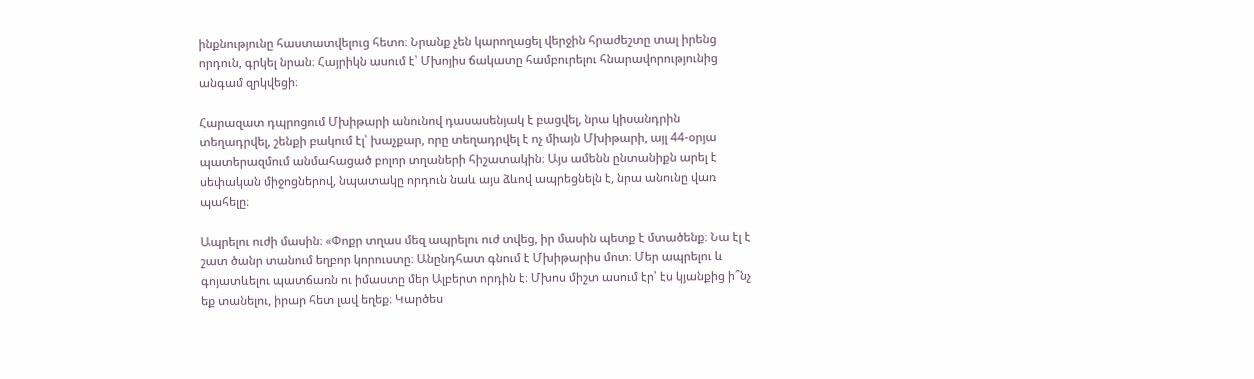ինքնությունը հաստատվելուց հետո։ Նրանք չեն կարողացել վերջին հրաժեշտը տալ իրենց որդուն, գրկել նրան։ Հայրիկն ասում է՝ Մխոյիս ճակատը համբուրելու հնարավորությունից անգամ զրկվեցի։

Հարազատ դպրոցում Մխիթարի անունով դասասենյակ է բացվել, նրա կիսանդրին տեղադրվել, շենքի բակում էլ՝ խաչքար, որը տեղադրվել է ոչ միայն Մխիթարի, այլ 44-օրյա պատերազմում անմահացած բոլոր տղաների հիշատակին։ Այս ամենն ընտանիքն արել է սեփական միջոցներով, նպատակը որդուն նաև այս ձևով ապրեցնելն է, նրա անունը վառ պահելը։

Ապրելու ուժի մասին։ «Փոքր տղաս մեզ ապրելու ուժ տվեց, իր մասին պետք է մտածենք։ Նա էլ է շատ ծանր տանում եղբոր կորուստը։ Անընդհատ գնում է Մխիթարիս մոտ։ Մեր ապրելու և գոյատևելու պատճառն ու իմաստը մեր Ալբերտ որդին է։ Մխոս միշտ ասում էր՝ էս կյանքից ի՞նչ եք տանելու, իրար հետ լավ եղեք։ Կարծես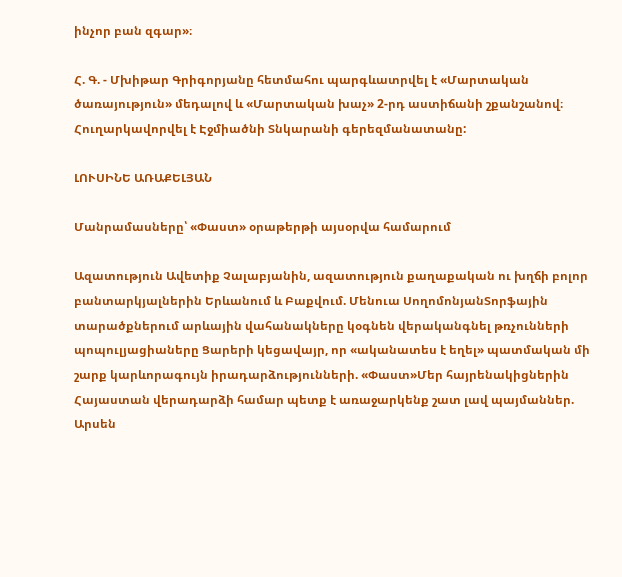ինչոր բան զգար»։

Հ. Գ. - Մխիթար Գրիգորյանը հետմահու պարգևատրվել է «Մարտական ծառայություն» մեդալով և «Մարտական խաչ» 2-րդ աստիճանի շքանշանով։ Հուղարկավորվել է Էջմիածնի Տնկարանի գերեզմանատանը:

ԼՈՒՍԻՆԵ ԱՌԱՔԵԼՅԱՆ

Մանրամասները՝ «Փաստ» օրաթերթի այսօրվա համարում

Ազատություն Ավետիք Չալաբյանին, ազատություն քաղաքական ու խղճի բոլոր բանտարկյալներին Երևանում և Բաքվում. Մենուա ՍողոմոնյանՏորֆային տարածքներում արևային վահանակները կօգնեն վերականգնել թռչունների պոպուլյացիաները Ցարերի կեցավայր, որ «ականատես է եղել» պատմական մի շարք կարևորագույն իրադարձությունների. «Փաստ»Մեր հայրենակիցներին Հայաստան վերադարձի համար պետք է առաջարկենք շատ լավ պայմաններ. Արսեն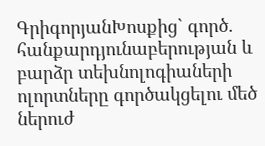ԳրիգորյանԽոսքից` գործ. հանքարդյունաբերության և բարձր տեխնոլոգիաների ոլորտները գործակցելու մեծ ներուժ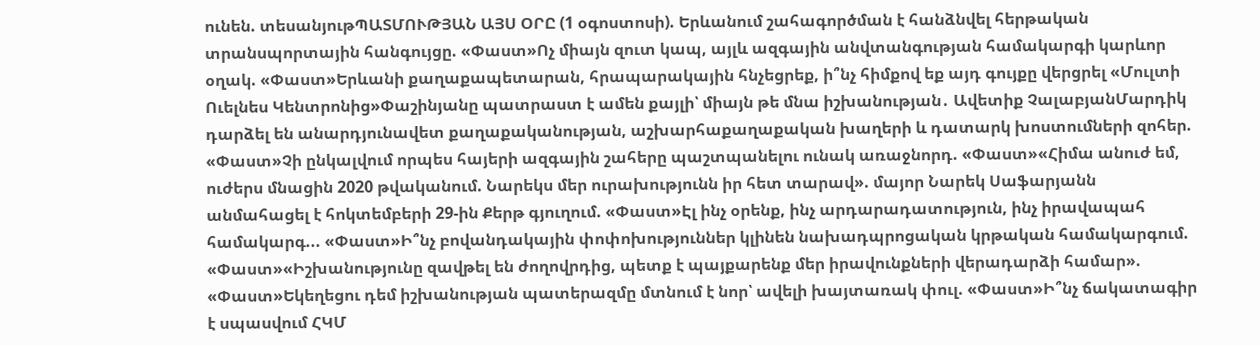ունեն. տեսանյութՊԱՏՄՈՒԹՅԱՆ ԱՅՍ ՕՐԸ (1 օգոստոսի). Երևանում շահագործման է հանձնվել հերթական տրանսպորտային հանգույցը. «Փաստ»Ոչ միայն զուտ կապ, այլև ազգային անվտանգության համակարգի կարևոր օղակ. «Փաստ»Երևանի քաղաքապետարան, հրապարակային հնչեցրեք, ի՞նչ հիմքով եք այդ գույքը վերցրել «Մուլտի Ուելնես Կենտրոնից»Փաշինյանը պատրաստ է ամեն քայլի՝ միայն թե մնա իշխանության․ Ավետիք ՉալաբյանՄարդիկ դարձել են անարդյունավետ քաղաքականության, աշխարհաքաղաքական խաղերի և դատարկ խոստումների զոհեր. «Փաստ»Չի ընկալվում որպես հայերի ազգային շահերը պաշտպանելու ունակ առաջնորդ. «Փաստ»«Հիմա անուժ եմ, ուժերս մնացին 2020 թվականում. Նարեկս մեր ուրախությունն իր հետ տարավ». մայոր Նարեկ Սաֆարյանն անմահացել է հոկտեմբերի 29-ին Քերթ գյուղում. «Փաստ»Էլ ինչ օրենք, ինչ արդարադատություն, ինչ իրավապահ համակարգ... «Փաստ»Ի՞նչ բովանդակային փոփոխություններ կլինեն նախադպրոցական կրթական համակարգում. «Փաստ»«Իշխանությունը զավթել են ժողովրդից, պետք է պայքարենք մեր իրավունքների վերադարձի համար». «Փաստ»Եկեղեցու դեմ իշխանության պատերազմը մտնում է նոր՝ ավելի խայտառակ փուլ. «Փաստ»Ի՞նչ ճակատագիր է սպասվում ՀԿՄ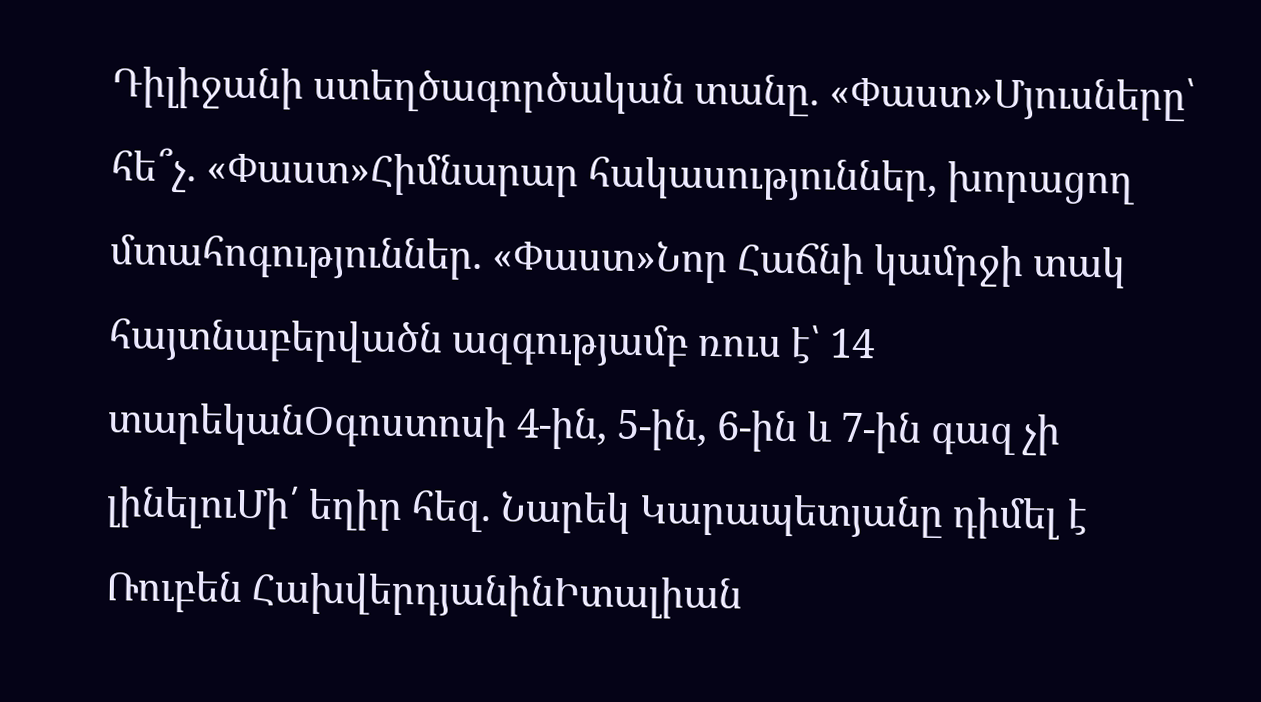Դիլիջանի ստեղծագործական տանը. «Փաստ»Մյուսները՝ հե՞չ. «Փաստ»Հիմնարար հակասություններ, խորացող մտահոգություններ. «Փաստ»Նոր Հաճնի կամրջի տակ հայտնաբերվածն ազգությամբ ռուս է՝ 14 տարեկանՕգոստոսի 4-ին, 5-ին, 6-ին և 7-ին գազ չի լինելուՄի՛ եղիր հեզ. Նարեկ Կարապետյանը դիմել է Ռուբեն ՀախվերդյանինԻտալիան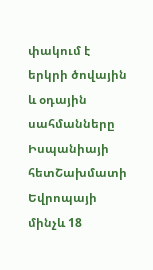փակում է երկրի ծովային և օդային սահմանները Իսպանիայի հետՇախմատի Եվրոպայի մինչև 18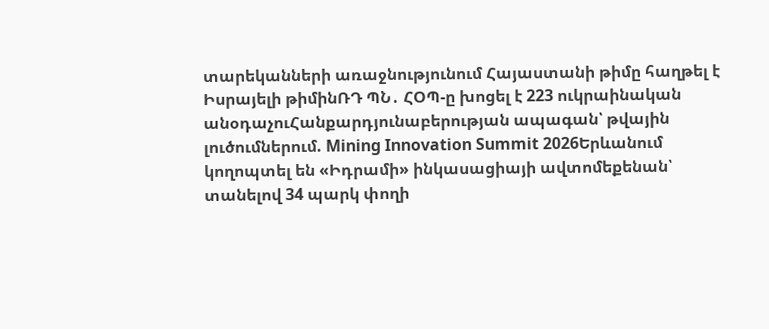տարեկանների առաջնությունում Հայաստանի թիմը հաղթել է Իսրայելի թիմինՌԴ ՊՆ․ ՀՕՊ-ը խոցել է 223 ուկրաինական անօդաչուՀանքարդյունաբերության ապագան՝ թվային լուծումներում. Mining Innovation Summit 2026Երևանում կողոպտել են «Իդրամի» ինկասացիայի ավտոմեքենան՝ տանելով 34 պարկ փողի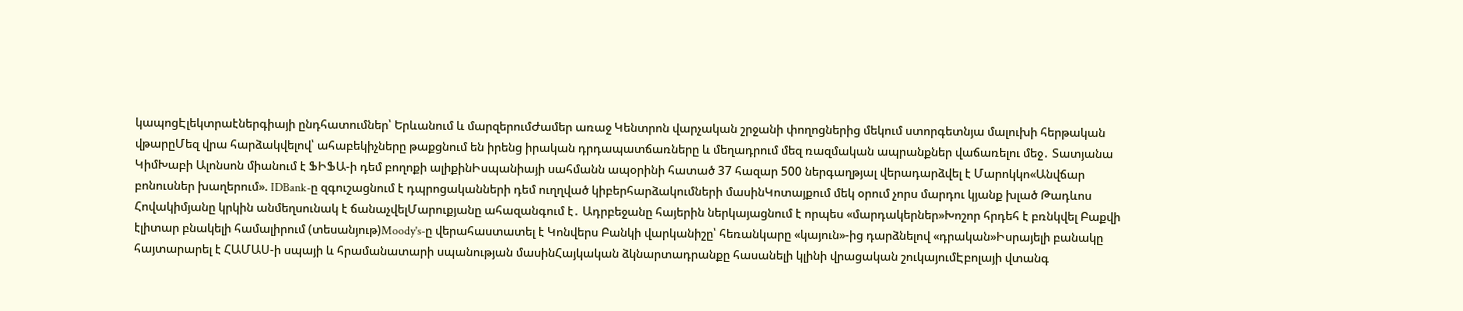կապոցԷլեկտրաէներգիայի ընդհատումներ՝ Երևանում և մարզերումԺամեր առաջ Կենտրոն վարչական շրջանի փողոցներից մեկում ստորգետնյա մալուխի հերթական վթարըՄեզ վրա հարձակվելով՝ ահաբեկիչները թաքցնում են իրենց իրական դրդապատճառները և մեղադրում մեզ ռազմական ապրանքներ վաճառելու մեջ․ Տատյանա ԿիմԽաբի Ալոնսոն միանում է ՖԻՖԱ-ի դեմ բողոքի ալիքինԻսպանիայի սահմանն ապօրինի հատած 37 հազար 500 ներգաղթյալ վերադարձվել է Մարոկկո«Անվճար բոնուսներ խաղերում». IDBank-ը զգուշացնում է դպրոցականների դեմ ուղղված կիբերհարձակումների մասինԿոտայքում մեկ օրում չորս մարդու կյանք խլած Թադևոս Հովակիմյանը կրկին անմեղսունակ է ճանաչվելՄարուքյանը ահազանգում է․ Ադրբեջանը հայերին ներկայացնում է որպես «մարդակերներ»Խոշոր հրդեհ է բռնկվել Բաքվի էլիտար բնակելի համալիրում (տեսանյութ)Moody's-ը վերահաստատել է Կոնվերս Բանկի վարկանիշը՝ հեռանկարը «կայուն»-ից դարձնելով «դրական»Իսրայելի բանակը հայտարարել է ՀԱՄԱՍ-ի սպայի և հրամանատարի սպանության մասինՀայկական ձկնարտադրանքը հասանելի կլինի վրացական շուկայումԷբոլայի վտանգ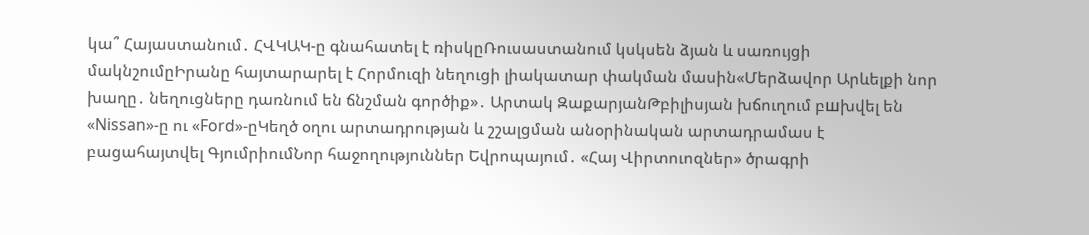կա՞ Հայաստանում․ ՀՎԿԱԿ-ը գնահատել է ռիսկըՌուսաստանում կսկսեն ձյան և սառույցի մակնշումըԻրանը հայտարարել է Հորմուզի նեղուցի լիակատար փակման մասին«Մերձավոր Արևելքի նոր խաղը․ նեղուցները դառնում են ճնշման գործիք»․ Արտակ ԶաքարյանԹբիլիսյան խճուղում բшխվել են «Nissan»-ը ու «Ford»-ըԿեղծ օղու արտադրության և շշալցման անօրինական արտադրամաս է բացահայտվել ԳյումրիումՆոր հաջողություններ Եվրոպայում․ «Հայ Վիրտուոզներ» ծրագրի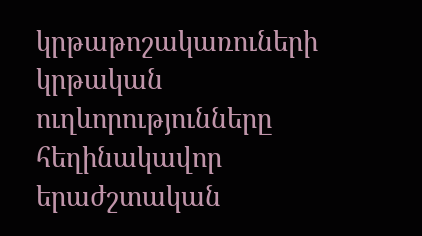կրթաթոշակառուների կրթական ուղևորությունները հեղինակավոր երաժշտական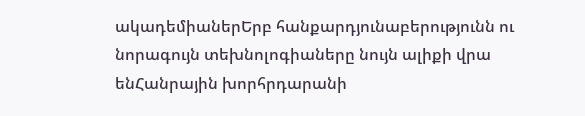ակադեմիաներԵրբ հանքարդյունաբերությունն ու նորագույն տեխնոլոգիաները նույն ալիքի վրա ենՀանրային խորհրդարանի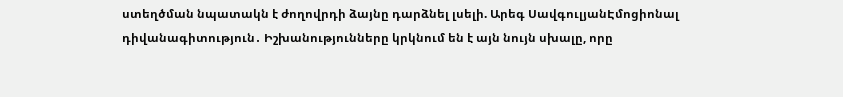ստեղծման նպատակն է ժողովրդի ձայնը դարձնել լսելի. Արեգ ՍավգուլյանԷմոցիոնալ դիվանագիտություն․ Իշխանությունները կրկնում են է այն նույն սխալը, որը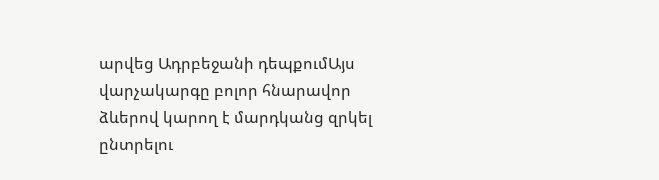արվեց Ադրբեջանի դեպքումԱյս վարչակարգը բոլոր հնարավոր ձևերով կարող է մարդկանց զրկել ընտրելու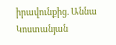իրավունքից. Աննա Կոստանյան